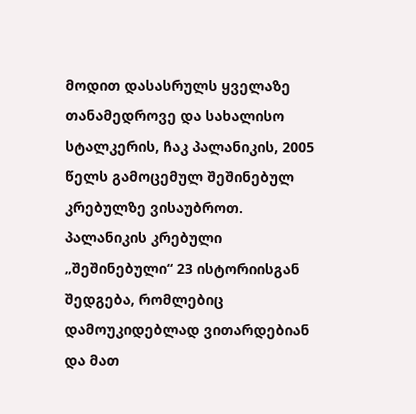მოდით დასასრულს ყველაზე თანამედროვე და სახალისო სტალკერის, ჩაკ პალანიკის, 2005 წელს გამოცემულ შეშინებულ კრებულზე ვისაუბროთ. პალანიკის კრებული „შეშინებული“ 23 ისტორიისგან შედგება, რომლებიც დამოუკიდებლად ვითარდებიან და მათ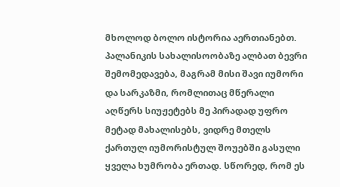მხოლოდ ბოლო ისტორია აერთიანებთ. პალანიკის სახალისოობაზე ალბათ ბევრი შემომედავება, მაგრამ მისი შავი იუმორი და სარკაზმი, რომლითაც მწერალი აღწერს სიუჟეტებს მე პირადად უფრო მეტად მახალისებს, ვიდრე მთელს ქართულ იუმორისტულ შოუებში გასული ყველა ხუმრობა ერთად. სწორედ, რომ ეს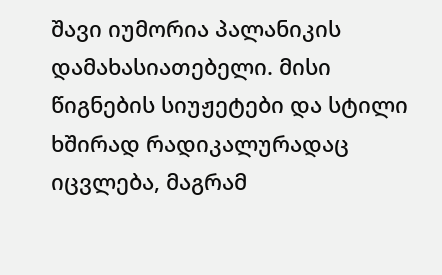შავი იუმორია პალანიკის დამახასიათებელი. მისი წიგნების სიუჟეტები და სტილი ხშირად რადიკალურადაც იცვლება, მაგრამ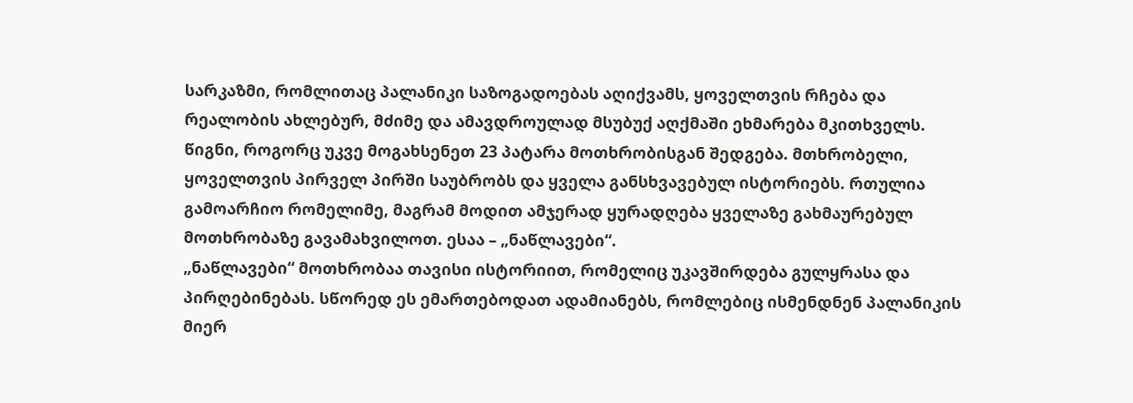სარკაზმი, რომლითაც პალანიკი საზოგადოებას აღიქვამს, ყოველთვის რჩება და რეალობის ახლებურ, მძიმე და ამავდროულად მსუბუქ აღქმაში ეხმარება მკითხველს.
წიგნი, როგორც უკვე მოგახსენეთ 23 პატარა მოთხრობისგან შედგება. მთხრობელი, ყოველთვის პირველ პირში საუბრობს და ყველა განსხვავებულ ისტორიებს. რთულია გამოარჩიო რომელიმე, მაგრამ მოდით ამჯერად ყურადღება ყველაზე გახმაურებულ მოთხრობაზე გავამახვილოთ. ესაა – „ნაწლავები“.
„ნაწლავები“ მოთხრობაა თავისი ისტორიით, რომელიც უკავშირდება გულყრასა და პირღებინებას. სწორედ ეს ემართებოდათ ადამიანებს, რომლებიც ისმენდნენ პალანიკის მიერ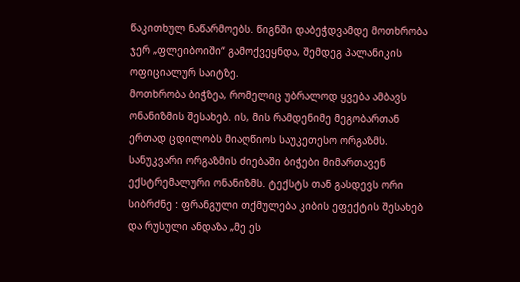წაკითხულ ნაწარმოებს. წიგნში დაბეჭდვამდე მოთხრობა ჯერ „ფლეიბოიში“ გამოქვეყნდა, შემდეგ პალანიკის ოფიციალურ საიტზე.
მოთხრობა ბიჭზეა, რომელიც უბრალოდ ყვება ამბავს ონანიზმის შესახებ. ის, მის რამდენიმე მეგობართან ერთად ცდილობს მიაღწიოს საუკეთესო ორგაზმს. სანუკვარი ორგაზმის ძიებაში ბიჭები მიმართავენ ექსტრემალური ონანიზმს. ტექსტს თან გასდევს ორი სიბრძნე : ფრანგული თქმულება კიბის ეფექტის შესახებ და რუსული ანდაზა „მე ეს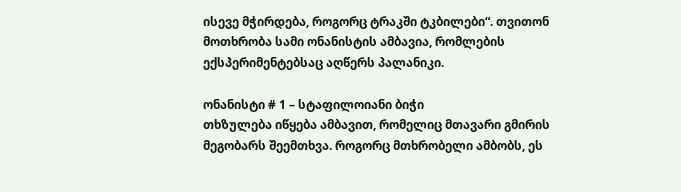ისევე მჭირდება, როგორც ტრაკში ტკბილები“. თვითონ მოთხრობა სამი ონანისტის ამბავია, რომლების ექსპერიმენტებსაც აღწერს პალანიკი.

ონანისტი # 1 – სტაფილოიანი ბიჭი
თხზულება იწყება ამბავით, რომელიც მთავარი გმირის მეგობარს შეემთხვა. როგორც მთხრობელი ამბობს, ეს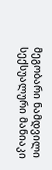მეგობარი ნამდვილი სექსუალური მანიაკი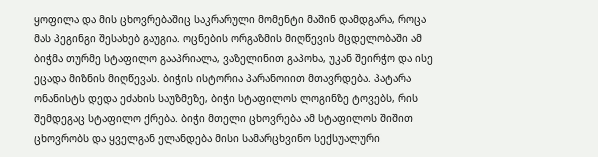ყოფილა და მის ცხოვრებაშიც საკრარული მომენტი მაშინ დამდგარა, როცა მას პეგინგი შესახებ გაუგია. ოცნების ორგაზმის მიღწევის მცდელობაში ამ ბიჭმა თურმე სტაფილო გააპრიალა, ვაზელინით გაპოხა, უკან შეირჭო და ისე ეცადა მიზნის მიღწევას. ბიჭის ისტორია პარანოიით მთავრდება. პატარა ონანისტს დედა ეძახის საუზმეზე, ბიჭი სტაფილოს ლოგინზე ტოვებს, რის შემდეგაც სტაფილო ქრება. ბიჭი მთელი ცხოვრება ამ სტაფილოს შიშით ცხოვრობს და ყველგან ელანდება მისი სამარცხვინო სექსუალური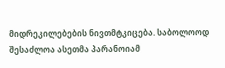მიდრეკილებების ნივთმტკიცება. საბოლოოდ შესაძლოა ასეთმა პარანოიამ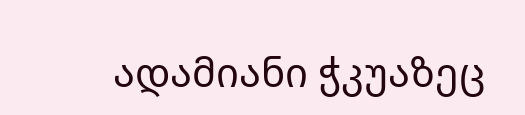ადამიანი ჭკუაზეც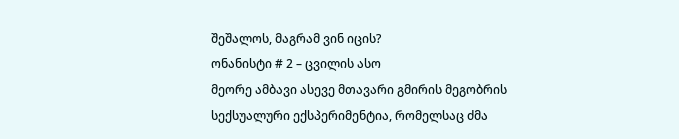შეშალოს, მაგრამ ვინ იცის?
ონანისტი # 2 – ცვილის ასო
მეორე ამბავი ასევე მთავარი გმირის მეგობრის სექსუალური ექსპერიმენტია, რომელსაც ძმა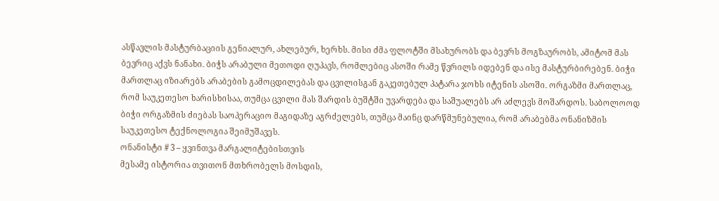ასწავლის მასტურბაციის გენიალურ, ახლებურ, ხერხს. მისი ძმა ფლოტში მსახურობს და ბევრს მოგზაურობს, ამიტომ მას ბევრიც აქვს ნანახი. ბიჭს არაბული მეთოდი ღუპავს, რომლებიც ასოში რამე წვრილს იდებენ და ისე მასტურბირებენ. ბიჭი მართლაც იზიარებს არაბების გამოცდილებას და ცვილისგან გაკეთებულ პატარა ჯოხს იტენის ასოში. ორგაზმი მართლაც, რომ საუკეთესო ხარისხისაა, თუმცა ცვილი მას შარდის ბუშტში უვარდება და საშუალებს არ აძლევს მოშარდოს. საბოლოოდ ბიჭი ორგაზმის ძიებას საოპერაციო მაგიდაზე აგრძელებს, თუმცა მაინც დარწმუნებულია, რომ არაბებმა ონანიზმის საუკეთესო ტექნოლოგია შეიმუშავეს.
ონანისტი # 3 – ყვინთვა მარგალიტებისთვის
მესამე ისტორია თვითონ მთხრობელს მოსდის,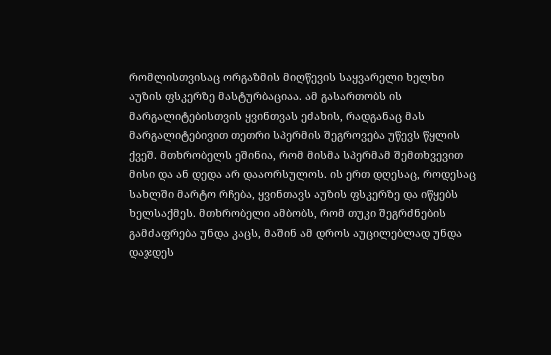რომლისთვისაც ორგაზმის მიღწევის საყვარელი ხელხი აუზის ფსკერზე მასტურბაციაა. ამ გასართობს ის მარგალიტებისთვის ყვინთვას ეძახის, რადგანაც მას მარგალიტებივით თეთრი სპერმის შეგროვება უწევს წყლის ქვეშ. მთხრობელს ეშინია, რომ მისმა სპერმამ შემთხვევით მისი და ან დედა არ დააორსულოს. ის ერთ დღესაც, როდესაც სახლში მარტო რჩება, ყვინთავს აუზის ფსკერზე და იწყებს ხელსაქმეს. მთხრობელი ამბობს, რომ თუკი შეგრძნების გამძაფრება უნდა კაცს, მაშინ ამ დროს აუცილებლად უნდა დაჯდეს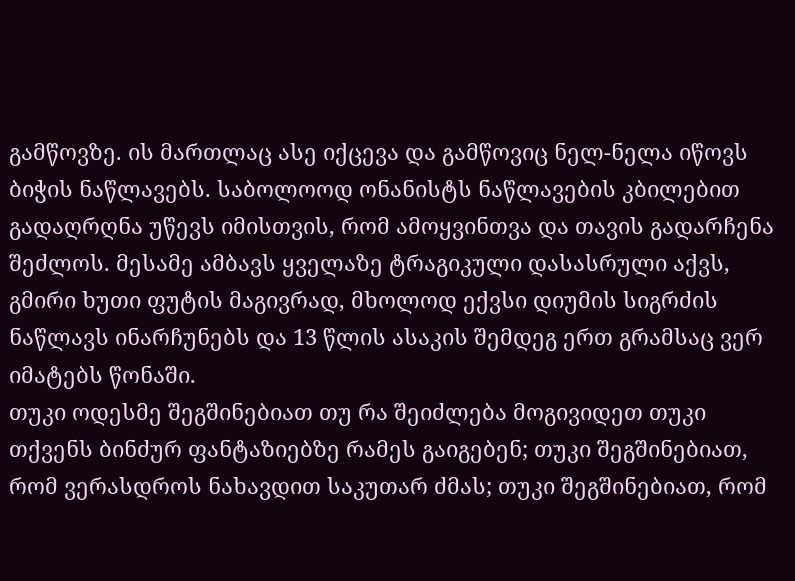გამწოვზე. ის მართლაც ასე იქცევა და გამწოვიც ნელ-ნელა იწოვს ბიჭის ნაწლავებს. საბოლოოდ ონანისტს ნაწლავების კბილებით გადაღრღნა უწევს იმისთვის, რომ ამოყვინთვა და თავის გადარჩენა შეძლოს. მესამე ამბავს ყველაზე ტრაგიკული დასასრული აქვს, გმირი ხუთი ფუტის მაგივრად, მხოლოდ ექვსი დიუმის სიგრძის ნაწლავს ინარჩუნებს და 13 წლის ასაკის შემდეგ ერთ გრამსაც ვერ იმატებს წონაში.
თუკი ოდესმე შეგშინებიათ თუ რა შეიძლება მოგივიდეთ თუკი თქვენს ბინძურ ფანტაზიებზე რამეს გაიგებენ; თუკი შეგშინებიათ, რომ ვერასდროს ნახავდით საკუთარ ძმას; თუკი შეგშინებიათ, რომ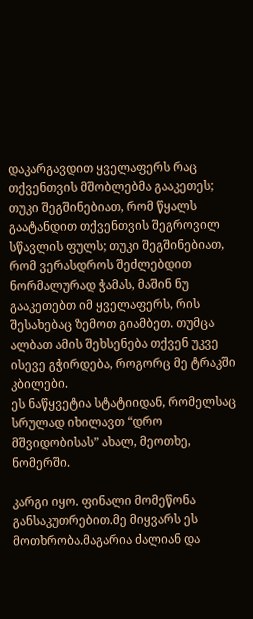დაკარგავდით ყველაფერს რაც თქვენთვის მშობლებმა გააკეთეს; თუკი შეგშინებიათ, რომ წყალს გაატანდით თქვენთვის შეგროვილ სწავლის ფულს; თუკი შეგშინებიათ, რომ ვერასდროს შეძლებდით ნორმალურად ჭამას, მაშინ ნუ გააკეთებთ იმ ყველაფერს, რის შესახებაც ზემოთ გიამბეთ. თუმცა ალბათ ამის შეხსენება თქვენ უკვე ისევე გჭირდება, როგორც მე ტრაკში კბილები.
ეს ნაწყვეტია სტატიიდან, რომელსაც სრულად იხილავთ “დრო მშვიდობისას” ახალ, მეოთხე, ნომერში.

კარგი იყო. ფინალი მომეწონა განსაკუთრებით.მე მიყვარს ეს მოთხრობა.მაგარია ძალიან და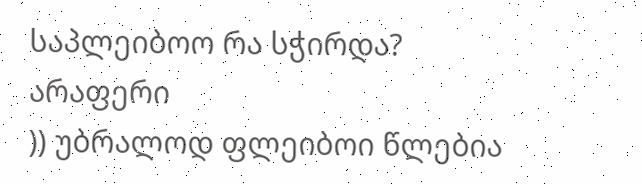საპლეიბოო რა სჭირდა?
არაფერი
)) უბრალოდ ფლეიბოი წლებია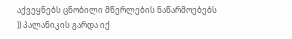აქვეყნებს ცნობილი მწერლების ნაწარმოებებს
)) პალანიკის გარდა იქ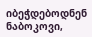იბეჭდებოდნენ ნაბოკოვი,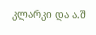კლარკი და ა.შ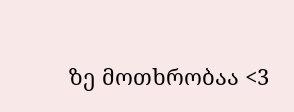ზე მოთხრობაა <3